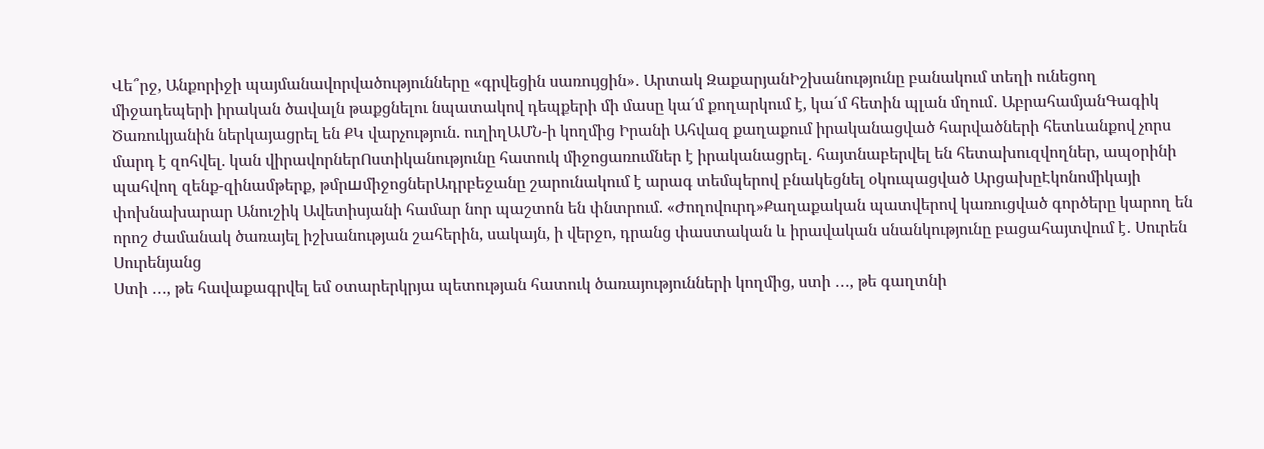Վե՞րջ, Անքորիջի պայմանավորվածությունները «գրվեցին սառույցին»․ Արտակ ԶաքարյանԻշխանությունը բանակում տեղի ունեցող միջադեպերի իրական ծավալն թաքցնելու նպատակով դեպքերի մի մասը կա´մ քողարկում է, կա´մ հետին պլան մղում․ ԱբրահամյանԳագիկ Ծառուկյանին ներկայացրել են ՔԿ վարչություն. ուղիղԱՄՆ-ի կողմից Իրանի Ահվազ քաղաքում իրականացված հարվածների հետևանքով չորս մարդ է զոհվել. կան վիրավորներՈստիկանությունը հատուկ միջոցառումներ է իրականացրել․ հայտնաբերվել են հետախուզվողներ, ապօրինի պահվող զենք-զինամթերք, թմրшմիջոցներԱդրբեջանը շարունակում է արագ տեմպերով բնակեցնել օկուպացված ԱրցախըԷկոնոմիկայի փոխնախարար Անուշիկ Ավետիսյանի համար նոր պաշտոն են փնտրում. «Ժողովուրդ»Քաղաքական պատվերով կառուցված գործերը կարող են որոշ ժամանակ ծառայել իշխանության շահերին, սակայն, ի վերջո, դրանց փաստական և իրավական սնանկությունը բացահայտվում է․ Սուրեն Սուրենյանց
Ստի ․․․, թե հավաքագրվել եմ օտարերկրյա պետության հատուկ ծառայությունների կողմից, ստի ․․․, թե գաղտնի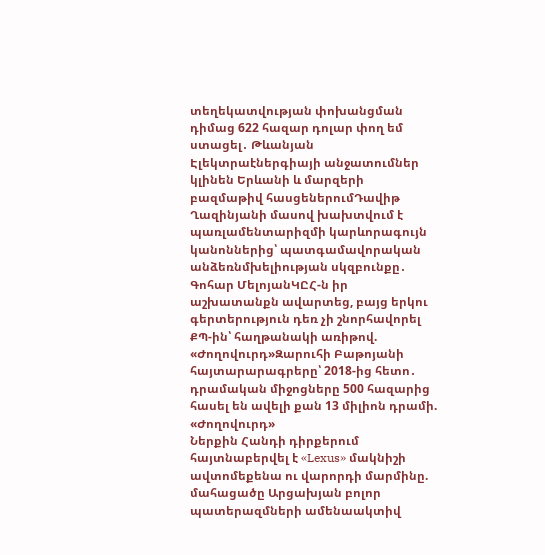տեղեկատվության փոխանցման դիմաց 622 հազար դոլար փող եմ ստացել․ Թևանյան
Էլեկտրաէներգիայի անջատումներ կլինեն Երևանի և մարզերի բազմաթիվ հասցեներումԴավիթ Ղազինյանի մասով խախտվում է պառլամենտարիզմի կարևորագույն կանոններից՝ պատգամավորական անձեռնմխելիության սկզբունքը․ Գոհար ՄելոյանԿԸՀ-ն իր աշխատանքն ավարտեց, բայց երկու գերտերություն դեռ չի շնորհավորել ՔՊ-ին՝ հաղթանակի առիթով. «Ժողովուրդ»Զարուհի Բաթոյանի հայտարարագրերը՝ 2018-ից հետո․ դրամական միջոցները 500 հազարից հասել են ավելի քան 13 միլիոն դրամի. «Ժողովուրդ»
Ներքին Հանդի դիրքերում հայտնաբերվել է «Lexus» մակնիշի ավտոմեքենա ու վարորդի մարմինը. մահացածը Արցախյան բոլոր պատերազմների ամենաակտիվ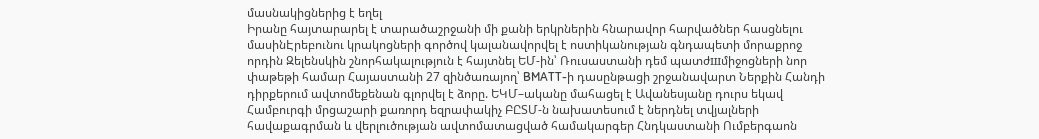մասնակիցներից է եղել
Իրանը հայտարարել է տարածաշրջանի մի քանի երկրներին հնարավոր հարվածներ հասցնելու մասինԷրեբունու կրակոցների գործով կալանավորվել է ոստիկանության գնդապետի մորաքրոջ որդին Զելենսկին շնորհակալություն է հայտնել ԵՄ-ին՝ Ռուսաստանի դեմ պատժшմիջոցների նոր փաթեթի համար Հայաստանի 27 զինծառայող՝ BMATT-ի դասընթացի շրջանավարտ Ներքին Հանդի դիրքերում ավտոմեքենան գլորվել է ձորը. ԵԿՄ–ականը մահացել է Ավանեսյանը դուրս եկավ Համբուրգի մրցաշարի քառորդ եզրափակիչ ԲԸՏՄ-ն նախատեսում է ներդնել տվյալների հավաքագրման և վերլուծության ավտոմատացված համակարգեր Հնդկաստանի Ումբերգաոն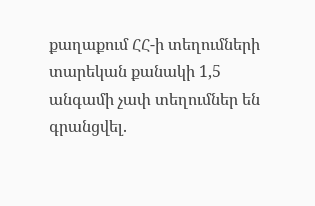քաղաքում ՀՀ-ի տեղումների տարեկան քանակի 1,5 անգամի չափ տեղումներ են գրանցվել.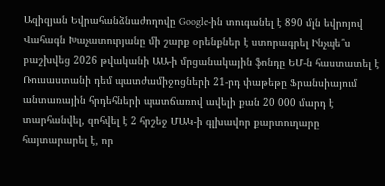Ազիզյան Եվրահանձնաժողովը Google-ին տուգանել է 890 մլն եվրոյով Վահագն Խաչատուրյանը մի շարք օրենքներ է ստորագրել Ինչպե՞ս բաշխվեց 2026 թվականի ԱԱ-ի մրցանակային ֆոնդը ԵՄ-ն հաստատել է Ռուսաստանի դեմ պատժամիջոցների 21-րդ փաթեթը Ֆրանսիայում անտառային հրդեհների պատճառով ավելի քան 20 000 մարդ է տարհանվել, զոհվել է 2 հրշեջ ՄԱԿ-ի գլխավոր քարտուղարը հայտարարել է, որ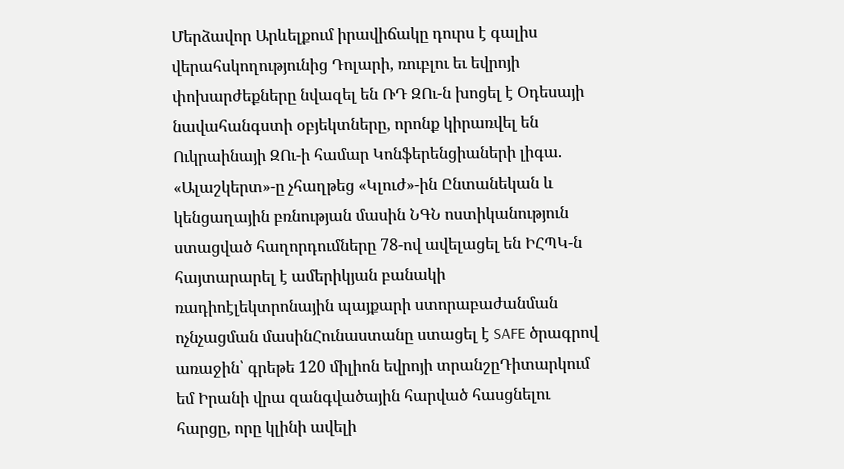Մերձավոր Արևելքում իրավիճակը դուրս է գալիս վերահսկողությունից Դոլարի, ռուբլու եւ եվրոյի փոխարժեքները նվազել են ՌԴ ԶՈւ-ն խոցել է Օդեսայի նավահանգստի օբյեկտները, որոնք կիրառվել են Ուկրաինայի ԶՈւ-ի համար Կոնֆերենցիաների լիգա. «Ալաշկերտ»-ը չհաղթեց «Կլուժ»-ին Ընտանեկան և կենցաղային բռնության մասին ՆԳՆ ոստիկանություն ստացված հաղորդումները 78-ով ավելացել են ԻՀՊԿ-ն հայտարարել է ամերիկյան բանակի ռադիոէլեկտրոնային պայքարի ստորաբաժանման ոչնչացման մասինՀունաստանը ստացել է SAFE ծրագրով առաջին՝ գրեթե 120 միլիոն եվրոյի տրանշըԴիտարկում եմ Իրանի վրա զանգվածային հարված հասցնելու հարցը, որը կլինի ավելի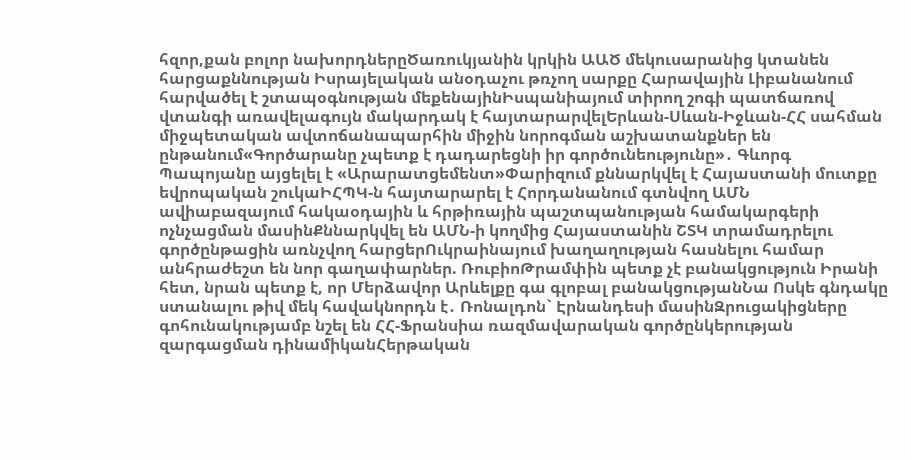հզոր,քան բոլոր նախորդներըԾառուկյանին կրկին ԱԱԾ մեկուսարանից կտանեն հարցաքննության Իսրայելական անօդաչու թռչող սարքը Հարավային Լիբանանում հարվածել է շտապօգնության մեքենայինԻսպանիայում տիրող շոգի պատճառով վտանգի առավելագույն մակարդակ է հայտարարվելԵրևան-Սևան-Իջևան-ՀՀ սահման միջպետական ավտոճանապարհին միջին նորոգման աշխատանքներ են ընթանում«Գործարանը չպետք է դադարեցնի իր գործունեությունը»․ Գևորգ Պապոյանը այցելել է «Արարատցեմենտ»Փարիզում քննարկվել է Հայաստանի մուտքը եվրոպական շուկաԻՀՊԿ-ն հայտարարել է Հորդանանում գտնվող ԱՄՆ ավիաբազայում հակաօդային և հրթիռային պաշտպանության համակարգերի ոչնչացման մասինՔննարկվել են ԱՄՆ-ի կողմից Հայաստանին ՇՏԿ տրամադրելու գործընթացին առնչվող հարցերՈւկրաինայում խաղաղության հասնելու համար անհրաժեշտ են նոր գաղափարներ. ՌուբիոԹրամփին պետք չէ բանակցություն Իրանի հետ, նրան պետք է, որ Մերձավոր Արևելքը գա գլոբալ բանակցությանՆա Ոսկե գնդակը ստանալու թիվ մեկ հավակնորդն է․ Ռոնալդոն` Էրնանդեսի մասինԶրուցակիցները գոհունակությամբ նշել են ՀՀ-Ֆրանսիա ռազմավարական գործընկերության զարգացման դինամիկանՀերթական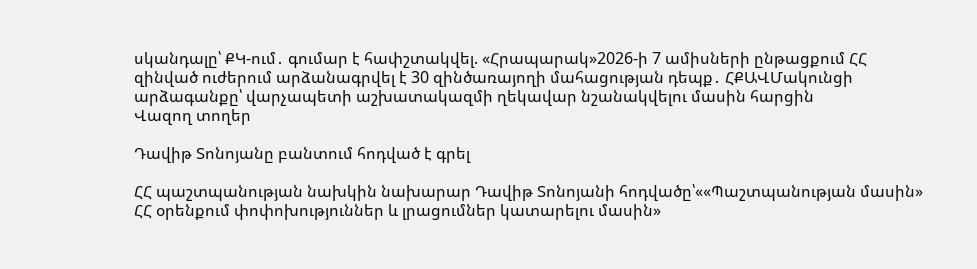սկանդալը՝ ՔԿ-ում․ գումար է հափշտակվել. «Հրապարակ»2026-ի 7 ամիսների ընթացքում ՀՀ զինված ուժերում արձանագրվել է 30 զինծառայողի մահացության դեպք․ ՀՔԱՎՄակունցի արձագանքը՝ վարչապետի աշխատակազմի ղեկավար նշանակվելու մասին հարցին
Վազող տողեր

Դավիթ Տոնոյանը բանտում հոդված է գրել

ՀՀ պաշտպանության նախկին նախարար Դավիթ Տոնոյանի հոդվածը՝««Պաշտպանության մասին» ՀՀ օրենքում փոփոխություններ և լրացումներ կատարելու մասին»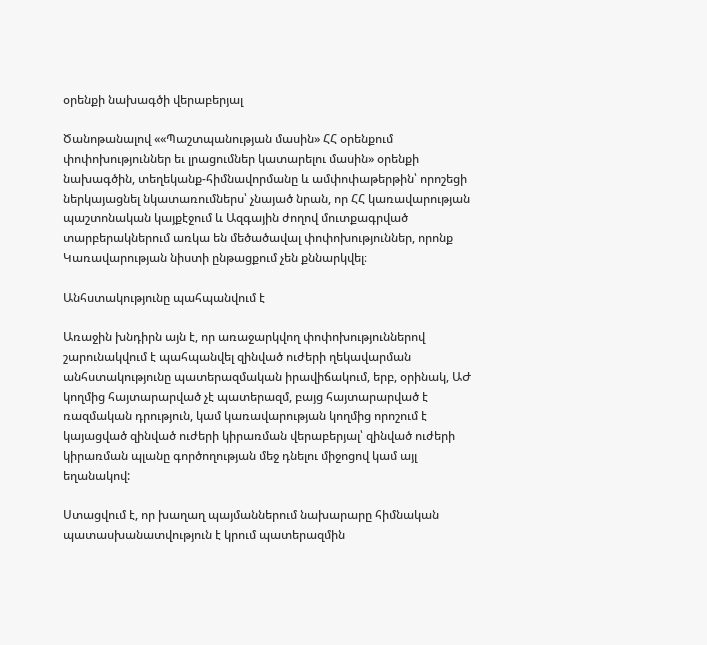օրենքի նախագծի վերաբերյալ

Ծանոթանալով ««Պաշտպանության մասին» ՀՀ օրենքում փոփոխություններ եւ լրացումներ կատարելու մասին» օրենքի նախագծին, տեղեկանք-հիմնավորմանը և ամփոփաթերթին՝ որոշեցի ներկայացնել նկատառումներս՝ չնայած նրան, որ ՀՀ կառավարության պաշտոնական կայքէջում և Ազգային ժողով մուտքագրված տարբերակներում առկա են մեծածավալ փոփոխություններ, որոնք Կառավարության նիստի ընթացքում չեն քննարկվել։

Անհստակությունը պահպանվում է

Առաջին խնդիրն այն է, որ առաջարկվող փոփոխություններով շարունակվում է պահպանվել զինված ուժերի ղեկավարման անհստակությունը պատերազմական իրավիճակում, երբ, օրինակ, ԱԺ կողմից հայտարարված չէ պատերազմ, բայց հայտարարված է ռազմական դրություն, կամ կառավարության կողմից որոշում է կայացված զինված ուժերի կիրառման վերաբերյալ՝ զինված ուժերի կիրառման պլանը գործողության մեջ դնելու միջոցով կամ այլ եղանակով:

Ստացվում է, որ խաղաղ պայմաններում նախարարը հիմնական պատասխանատվություն է կրում պատերազմին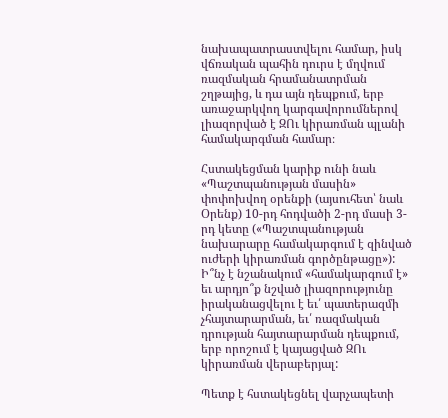նախապատրաստվելու համար, իսկ վճռական պահին դուրս է մղվում ռազմական հրամանատրման շղթայից, և դա այն դեպքում, երբ առաջարկվող կարգավորումներով լիազորված է ԶՈւ կիրառման պլանի համակարգման համար։

Հստակեցման կարիք ունի նաև «Պաշտպանության մասին» փոփոխվող օրենքի (այսուհետ՝ նաև Օրենք) 10-րդ հոդվածի 2-րդ մասի 3-րդ կետը («Պաշտպանության նախարարը համակարգում է զինված ուժերի կիրառման գործընթացը»): Ի՞նչ է նշանակում «համակարգում է» եւ արդյո՞ք նշված լիազորությունը իրականացվելու է եւ՛ պատերազմի չհայտարարման, եւ՛ ռազմական դրության հայտարարման դեպքում, երբ որոշում է կայացված ԶՈւ կիրառման վերաբերյալ:

Պետք է հստակեցնել վարչապետի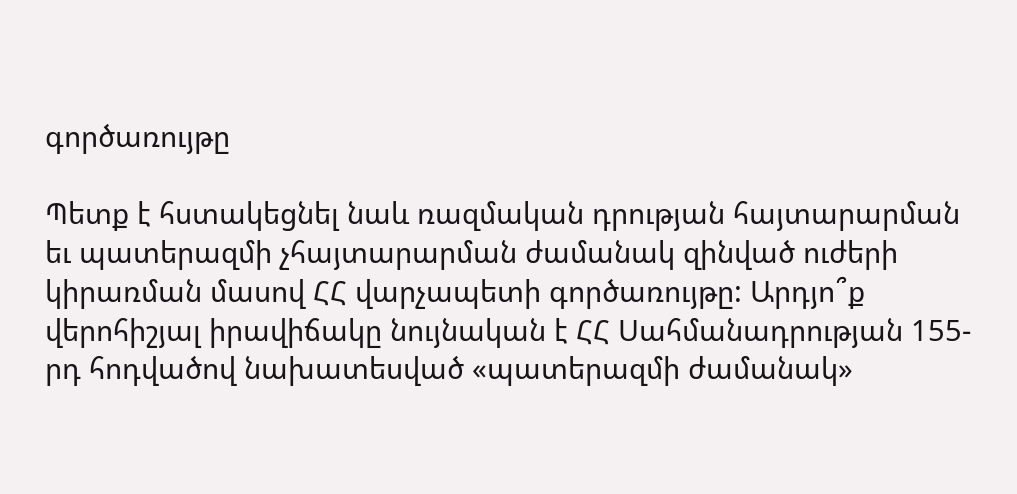գործառույթը

Պետք է հստակեցնել նաև ռազմական դրության հայտարարման եւ պատերազմի չհայտարարման ժամանակ զինված ուժերի կիրառման մասով ՀՀ վարչապետի գործառույթը: Արդյո՞ք վերոհիշյալ իրավիճակը նույնական է ՀՀ Սահմանադրության 155-րդ հոդվածով նախատեսված «պատերազմի ժամանակ»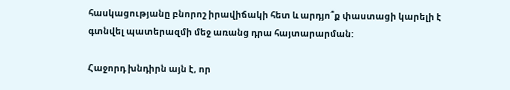հասկացությանը բնորոշ իրավիճակի հետ և արդյո՞ք փաստացի կարելի է գտնվել պատերազմի մեջ առանց դրա հայտարարման:

Հաջորդ խնդիրն այն է, որ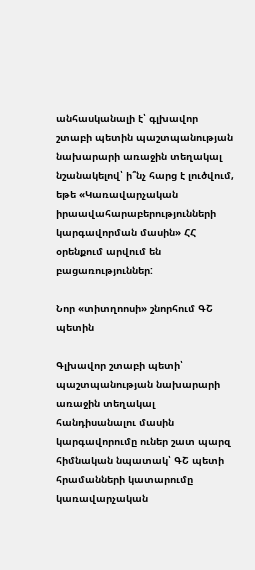անհասկանալի է՝ գլխավոր շտաբի պետին պաշտպանության նախարարի առաջին տեղակալ նշանակելով՝ ի՞նչ հարց է լուծվում, եթե «Կառավարչական իրաավահարաբերությունների կարգավորման մասին» ՀՀ օրենքում արվում են բացառություններ:

Նոր «տիտղոոսի» շնորհում ԳՇ պետին

Գլխավոր շտաբի պետի՝ պաշտպանության նախարարի առաջին տեղակալ հանդիսանալու մասին կարգավորումը ուներ շատ պարզ հիմնական նպատակ՝ ԳՇ պետի հրամանների կատարումը կառավարչական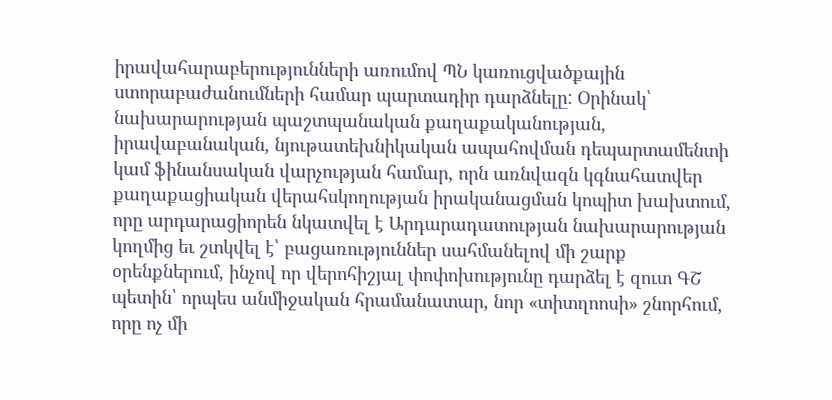իրավահարաբերությունների առումով ՊՆ կառուցվածքային ստորաբաժանումների համար պարտադիր դարձնելը: Օրինակ՝ նախարարության պաշտպանական քաղաքականության, իրավաբանական, նյութատեխնիկական ապահովման դեպարտամենտի կամ ֆինանսական վարչության համար, որն առնվազն կգնահատվեր քաղաքացիական վերահսկողության իրականացման կոպիտ խախտում, որը արդարացիորեն նկատվել է Արդարադատության նախարարության կողմից եւ շտկվել է՝ բացառություններ սահմանելով մի շարք օրենքներում, ինչով որ վերոհիշյալ փոփոխությունը դարձել է զուտ ԳՇ պետին՝ որպես անմիջական հրամանատար, նոր «տիտղոոսի» շնորհում, որը ոչ մի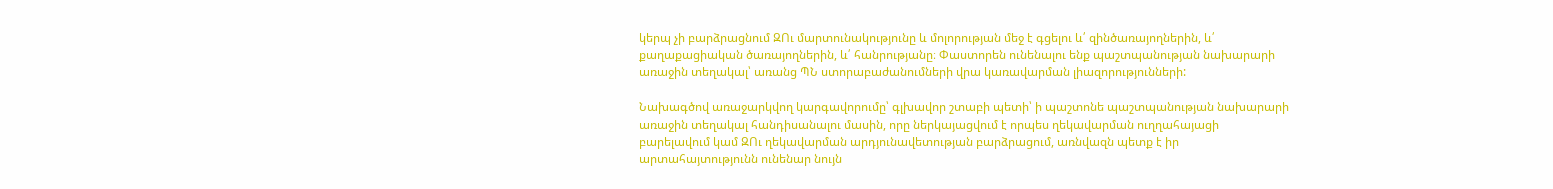կերպ չի բարձրացնում ԶՈւ մարտունակությունը և մոլորության մեջ է գցելու և՛ զինծառայողներին, և՛ քաղաքացիական ծառայողներին, և՛ հանրությանը։ Փաստորեն ունենալու ենք պաշտպանության նախարարի առաջին տեղակալ՝ առանց ՊՆ ստորաբաժանումների վրա կառավարման լիազորությունների:

Նախագծով առաջարկվող կարգավորումը՝ գլխավոր շտաբի պետի՝ ի պաշտոնե պաշտպանության նախարարի առաջին տեղակալ հանդիսանալու մասին, որը ներկայացվում է որպես ղեկավարման ուղղահայացի բարելավում կամ ԶՈւ ղեկավարման արդյունավետության բարձրացում, առնվազն պետք է իր արտահայտությունն ունենար նույն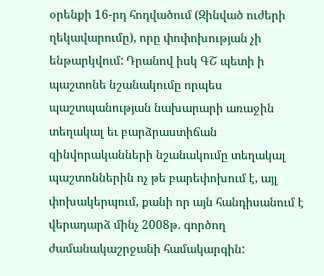օրենքի 16-րդ հոդվածում (Զինված ուժերի ղեկավարումը), որը փոփոխության չի ենթարկվում: Դրանով իսկ ԳՇ պետի ի պաշտոնե նշանակումը որպես պաշտպանության նախարարի առաջին տեղակալ եւ բարձրաստիճան զինվորականների նշանակումը տեղակալ պաշտոններին ոչ թե բարեփոխում է, այլ փոխակերպում, քանի որ այն հանդիսանում է վերադարձ մինչ 2008թ. գործող ժամանակաշրջանի համակարգին: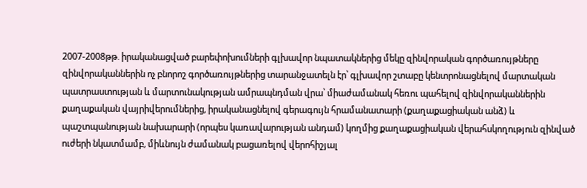2007-2008թթ. իրականացված բարեփոխումների գլխավոր նպատակներից մեկը զինվորական գործառույթները զինվորականներին ոչ բնորոշ գործառույթներից տարանջատելն էր՝ գլխավոր շտաբը կենտրոնացնելով մարտական պատրաստության և մարտունակության ամրապնդման վրա՝ միաժամանակ հեռու պահելով զինվորականներին քաղաքական վայրիվերումներից, իրականացնելով գերագույն հրամանատարի (քաղաքացիական անձ) և պաշտպանության նախարարի (որպես կառավարության անդամ) կողմից քաղաքացիական վերահսկողություն զինված ուժերի նկատմամբ, միևնույն ժամանակ բացառելով վերոհիշյալ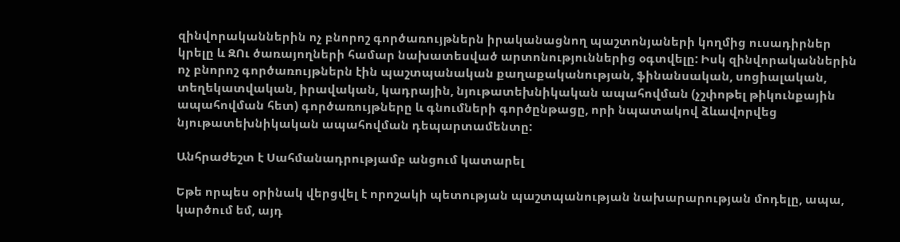զինվորականներին ոչ բնորոշ գործառույթներն իրականացնող պաշտոնյաների կողմից ուսադիրներ կրելը և ԶՈւ ծառայողների համար նախատեսված արտոնություններից օգտվելը: Իսկ զինվորականներին ոչ բնորոշ գործառույթներն էին պաշտպանական քաղաքականության, ֆինանսական, սոցիալական, տեղեկատվական, իրավական, կադրային, նյութատեխնիկական ապահովման (չշփոթել թիկունքային ապահովման հետ) գործառույթները և գնումների գործընթացը, որի նպատակով ձևավորվեց նյութատեխնիկական ապահովման դեպարտամենտը:

Անհրաժեշտ է Սահմանադրությամբ անցում կատարել

Եթե որպես օրինակ վերցվել է որոշակի պետության պաշտպանության նախարարության մոդելը, ապա, կարծում եմ, այդ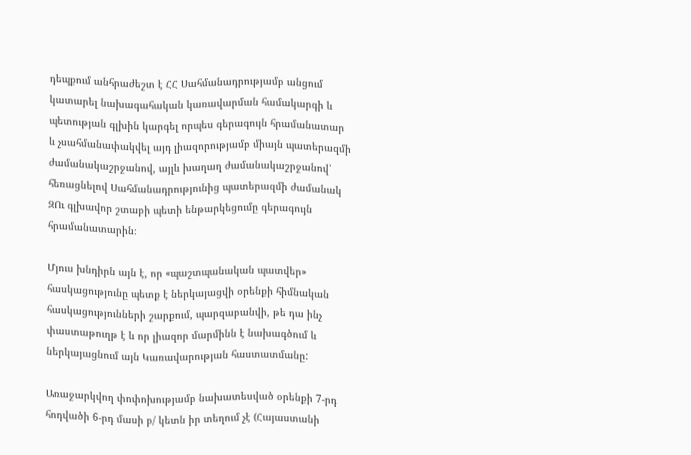դեպքում անհրաժեշտ է ՀՀ Սահմանադրությամբ անցում կատարել նախագահական կառավարման համակարգի և պետության գլխին կարգել որպես գերագույն հրամանատար և չսահմանափակվել այդ լիազորությամբ միայն պատերազմի ժամանակաշրջանով, այլև խաղաղ ժամանակաշրջանով՝ հեռացնելով Սահմանադրությունից պատերազմի ժամանակ ԶՈւ գլխավոր շտաբի պետի ենթարկեցումը գերագույն հրամանատարին։

Մյուս խնդիրն այն է, որ «պաշտպանական պատվեր» հասկացությունը պետք է ներկայացվի օրենքի հիմնական հասկացությունների շարքում, պարզաբանվի, թե դա ինչ փաստաթուղթ է և որ լիազոր մարմինն է նախագծում և ներկայացնում այն Կառավարության հաստատմանը:

Առաջարկվող փոփոխությամբ նախատեսված օրենքի 7-րդ հոդվածի 6-րդ մասի բ/ կետն իր տեղում չէ (Հայաստանի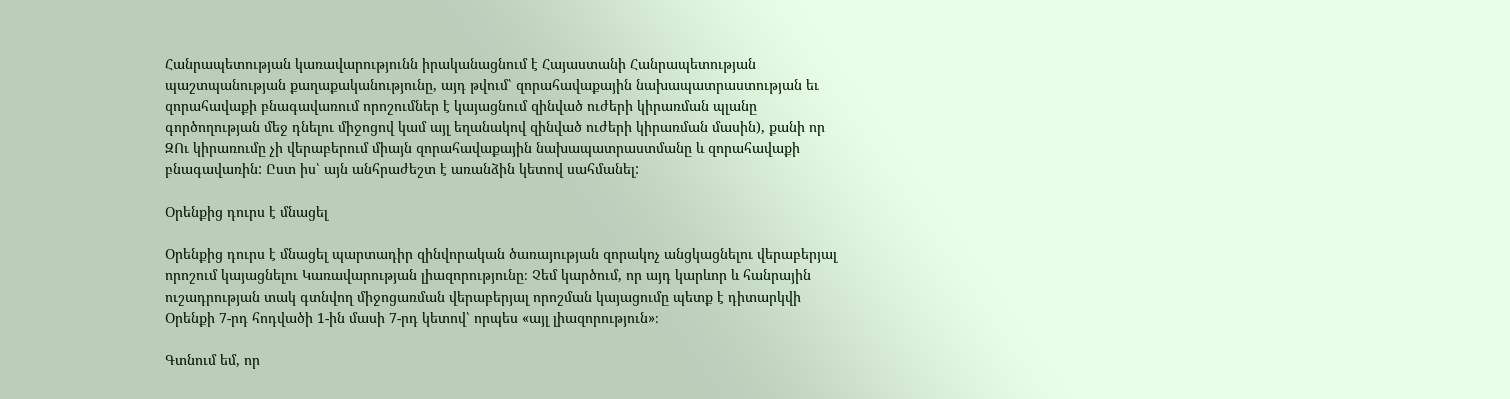Հանրապետության կառավարությունն իրականացնում է Հայաստանի Հանրապետության պաշտպանության քաղաքականությունը, այդ թվում՝ զորահավաքային նախապատրաստության եւ զորահավաքի բնագավառում որոշումներ է կայացնում զինված ուժերի կիրառման պլանը գործողության մեջ դնելու միջոցով կամ այլ եղանակով զինված ուժերի կիրառման մասին), քանի որ ԶՈւ կիրառումը չի վերաբերում միայն զորահավաքային նախապատրաստմանը և զորահավաքի բնագավառին: Ըստ իս՝ այն անհրաժեշտ է առանձին կետով սահմանել:

Օրենքից դուրս է մնացել

Օրենքից դուրս է մնացել պարտադիր զինվորական ծառայության զորակոչ անցկացնելու վերաբերյալ որոշում կայացնելու Կառավարության լիազորությունը։ Չեմ կարծում, որ այդ կարևոր և հանրային ուշադրության տակ գտնվող միջոցառման վերաբերյալ որոշման կայացումը պետք է դիտարկվի Օրենքի 7-րդ հոդվածի 1-ին մասի 7-րդ կետով՝ որպես «այլ լիազորություն»։

Գտնում եմ, որ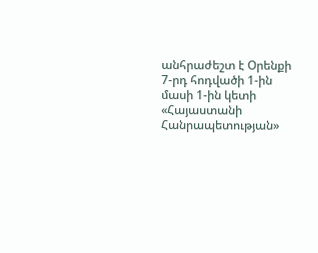անհրաժեշտ է Օրենքի 7-րդ հոդվածի 1-ին մասի 1-ին կետի «Հայաստանի Հանրապետության»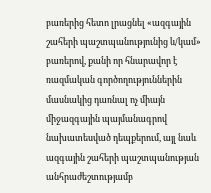բառերից հետո լրացնել «ազգային շահերի պաշտպանությունից և/կամ» բառերով, քանի որ հնարավոր է ռազմական գործողություններին մասնակից դառնալ ոչ միայն միջազգային պայմանագրով նախատեսված դեպքերում, այլ նաև ազգային շահերի պաշտպանության անհրաժեշտությամբ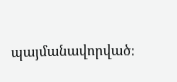պայմանավորված։